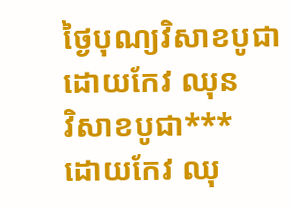ថ្ងៃបុណ្យវិសាខបូជា
ដោយកែវ ឈុន
វិសាខបូជា***
ដោយកែវ ឈុ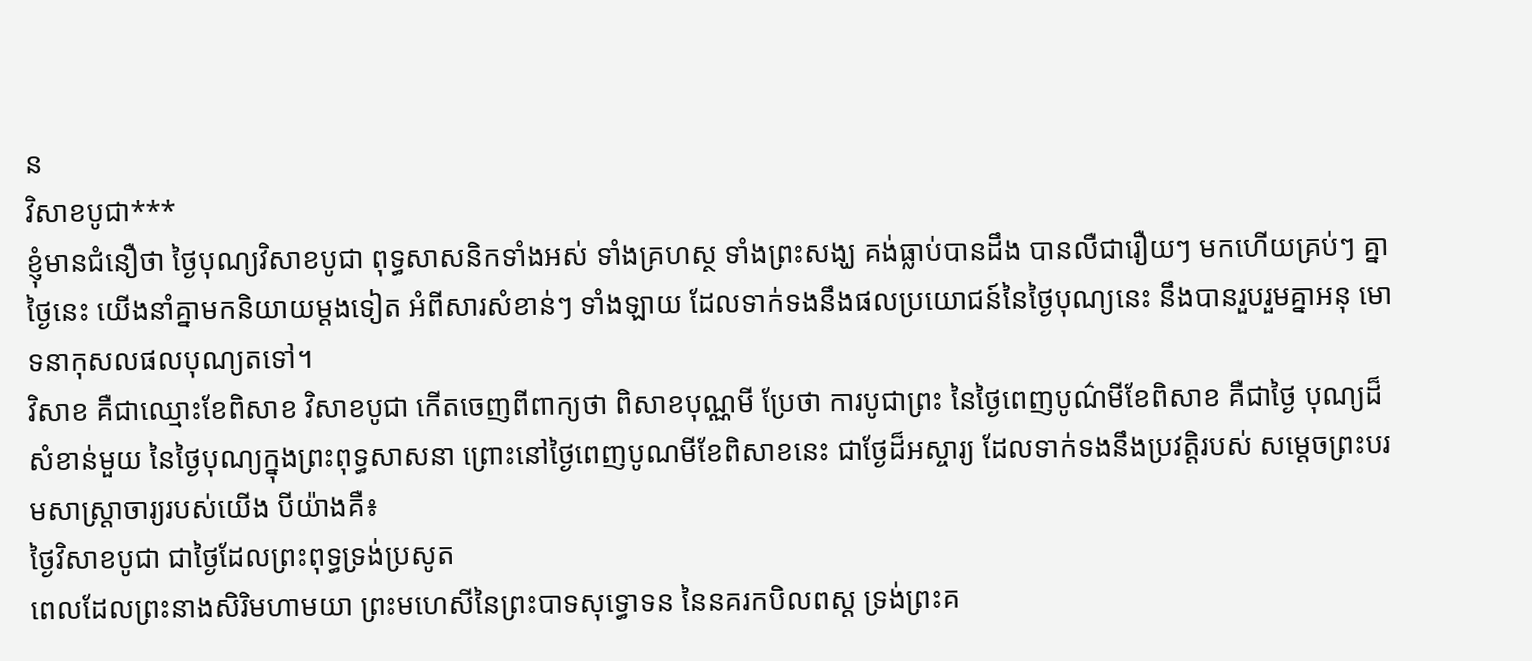ន
វិសាខបូជា***
ខ្ញុំមានជំនឿថា ថ្ងៃបុណ្យវិសាខបូជា ពុទ្ធសាសនិកទាំងអស់ ទាំងគ្រហស្ថ ទាំងព្រះសង្ឃ គង់ធ្លាប់បានដឹង បានលឺជារឿយៗ មកហើយគ្រប់ៗ គ្នា ថ្ងៃនេះ យើងនាំគ្នាមកនិយាយម្ដងទៀត អំពីសារសំខាន់ៗ ទាំងឡាយ ដែលទាក់ទងនឹងផលប្រយោជន៍នៃថ្ងៃបុណ្យនេះ នឹងបានរួបរួមគ្នាអនុ មោទនាកុសលផលបុណ្យតទៅ។
វិសាខ គឺជាឈ្មោះខែពិសាខ វិសាខបូជា កើតចេញពីពាក្យថា ពិសាខបុណ្ណមី ប្រែថា ការបូជាព្រះ នៃថ្ងៃពេញបូណ៌មីខែពិសាខ គឺជាថ្ងៃ បុណ្យដ៏សំខាន់មួយ នៃថ្ងៃបុណ្យក្នុងព្រះពុទ្ធសាសនា ព្រោះនៅថ្ងៃពេញបូណមីខែពិសាខនេះ ជាថ្ងែដ៏អស្ចារ្យ ដែលទាក់ទងនឹងប្រវត្ដិរបស់ សម្ដេចព្រះបរមសាស្ដ្រាចារ្យរបស់យើង បីយ៉ាងគឺ៖
ថ្ងៃវិសាខបូជា ជាថ្ងៃដែលព្រះពុទ្ធទ្រង់ប្រសូត
ពេលដែលព្រះនាងសិរិមហាមយា ព្រះមហេសីនៃព្រះបាទសុទ្ធោទន នៃនគរកបិលពស្ដ ទ្រង់ព្រះគ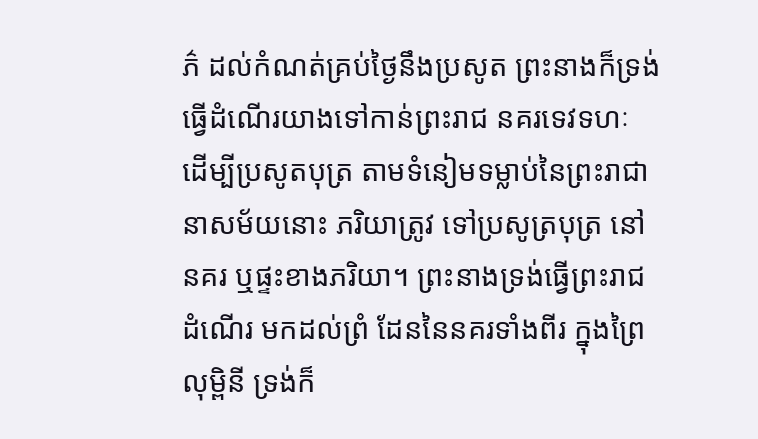ភ៌ ដល់កំណត់គ្រប់ថ្ងៃនឹងប្រសូត ព្រះនាងក៏ទ្រង់ធ្វើដំណើរយាងទៅកាន់ព្រះរាជ នគរទេវទហៈ ដើម្បីប្រសូតបុត្រ តាមទំនៀមទម្លាប់នៃព្រះរាជានាសម័យនោះ ភរិយាត្រូវ ទៅប្រសូត្របុត្រ នៅនគរ ឬផ្ទះខាងភរិយា។ ព្រះនាងទ្រង់ធ្វើព្រះរាជដំណើរ មកដល់ព្រំ ដែននៃនគរទាំងពីរ ក្នុងព្រៃលុម្ពិនី ទ្រង់ក៏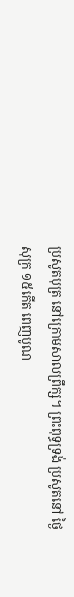ប្រសូតបុត្រ នៅក្រោមសាលព្រឹក្ស។ ព្រះពុទ្ធទ្រង់ ប្រសូតនៅ ថ្ងៃសុក្រ ១៥កើត ពេញបូណ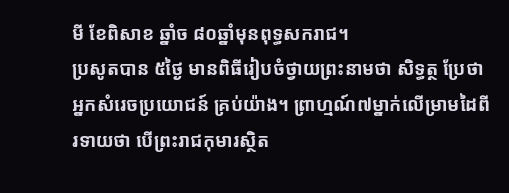មី ខែពិសាខ ឆ្នាំច ៨០ឆ្នាំមុនពុទ្ធសករាជ។
ប្រសូតបាន ៥ថ្ងៃ មានពិធីរៀបចំថ្វាយព្រះនាមថា សិទ្ធត្ថ ប្រែថា អ្នកសំរេចប្រយោជន៍ គ្រប់យ៉ាង។ ព្រាហ្មណ៍៧ម្នាក់លើម្រាមដៃពីរទាយថា បើព្រះរាជកុមារស្ថិត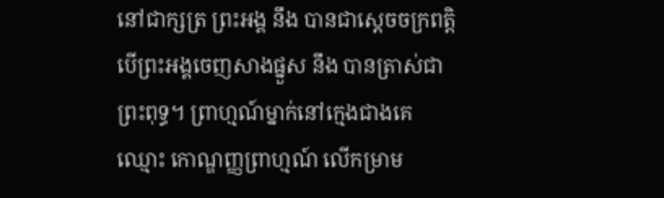នៅជាក្សត្រ ព្រះអង្គ នឹង បានជាស្តេចចក្រពត្តិ បើព្រះអង្គចេញសាងផ្នួស នឹង បានត្រាស់ជាព្រះពុទ្ធ។ ព្រាហ្មណ៍ម្នាក់នៅក្មេងជាងគេឈ្មោះ កោណ្ឌញ្ញព្រាហ្មណ៍ លើកម្រាម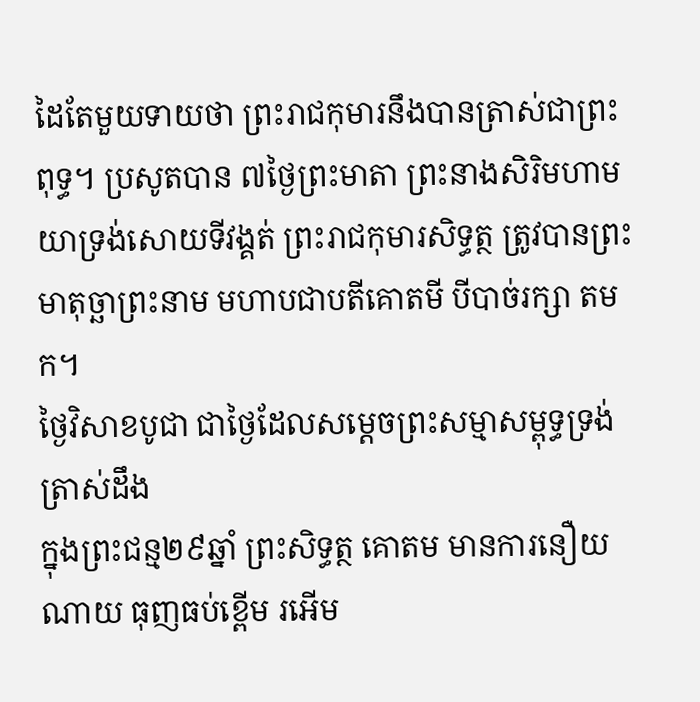ដៃតែមួយទាយថា ព្រះរាជកុមារនឹងបានត្រាស់ជាព្រះពុទ្ធ។ ប្រសូតបាន ៧ថ្ងៃព្រះមាតា ព្រះនាងសិរិមហាមយាទ្រង់សោយទីវង្គត់ ព្រះរាជកុមារសិទ្ធត្ថ ត្រូវបានព្រះមាតុច្ឆាព្រះនាម មហាបជាបតីគោតមី បីបាច់រក្សា តមក។
ថ្ងៃវិសាខបូជា ជាថ្ងៃដែលសម្ដេចព្រះសម្មាសម្ពុទ្ធទ្រង់ត្រាស់ដឹង
ក្នុងព្រះជន្ម២៩ឆ្នាំ ព្រះសិទ្ធត្ថ គោតម មានការនឿយណាយ ធុញធប់ខ្ពើម រអើម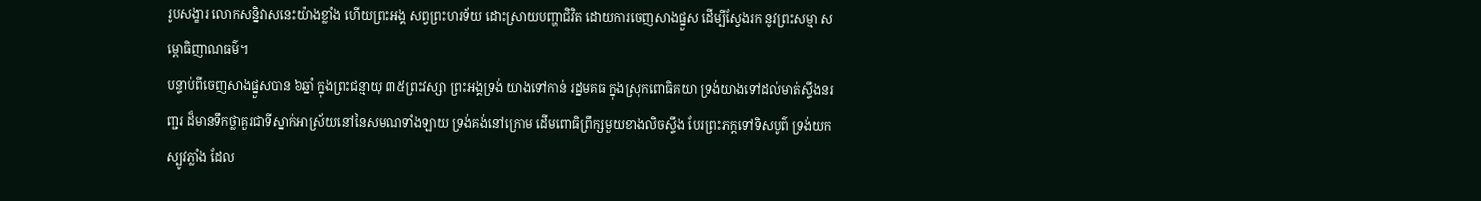រូបសង្ខារ លោកសន្និវាសនេះយ៉ាងខ្លាំង ហើយព្រះអង្គ សព្វព្រះហរទ័យ ដោះស្រាយបញ្ហាជិវិត ដោយការចេញសាងផ្នួស ដើម្បីស្វែងរក នូវព្រះសម្មា សម្ពោធិញាណធម៌។
បន្ទាប់ពីចេញសាងផ្នួសបាន ៦ឆ្នាំ ក្នុងព្រះជន្មាយុ ៣៥ព្រះវស្សា ព្រះអង្គទ្រង់ យាងទៅកាន់ រដ្នមគធ ក្នុងស្រុកពោធិគយា ទ្រង់យាងទៅដល់មាត់ស្ទឹងនរញ្ជរ ដ៏មានទឹកថ្លាគួរជាទីស្នាក់អាស្រ័យនៅនៃសមណទាំងឡាយ ទ្រង់គង់នៅក្រោម ដើមពោធិព្រឹក្សមួយខាងលិចស្ទឹង បែរព្រះភក្តទៅទិសបូព៌ ទ្រង់យកស្បូវភ្លាំង ដែល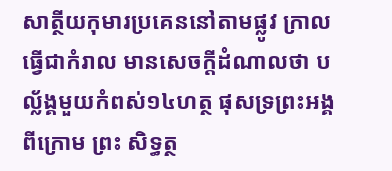សាត្ថីយកុមារប្រគេននៅតាមផ្លូវ ក្រាលធ្វើជាកំរាល មានសេចក្តីដំណាលថា បល័្លង្គមួយកំពស់១៤ហត្ថ ផុសទ្រព្រះអង្គពីក្រោម ព្រះ សិទ្ធត្ថ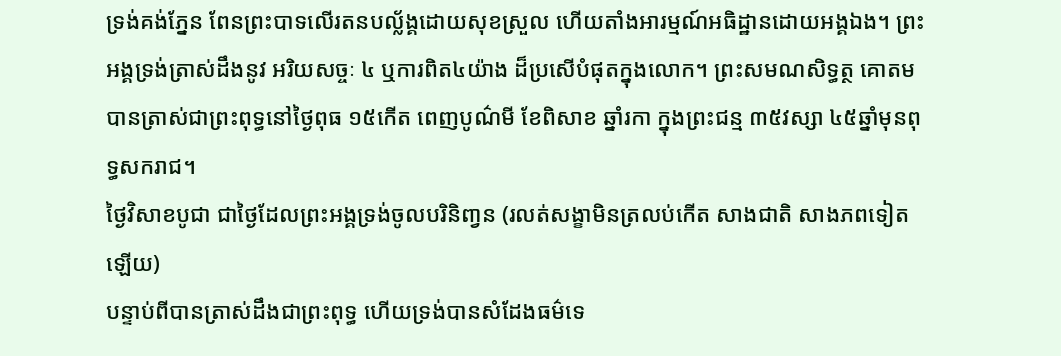ទ្រង់គង់ភ្នែន ពែនព្រះបាទលើរតនបល្ល័ង្គដោយសុខស្រួល ហើយតាំងអារម្មណ៍អធិដ្ឋានដោយអង្គឯង។ ព្រះអង្គទ្រង់ត្រាស់ដឹងនូវ អរិយសច្ចៈ ៤ ឬការពិត៤យ៉ាង ដ៏ប្រសើបំផុតក្នុងលោក។ ព្រះសមណសិទ្ធត្ថ គោតម បានត្រាស់ជាព្រះពុទ្ធនៅថ្ងៃពុធ ១៥កើត ពេញបូណ៌មី ខែពិសាខ ឆ្នាំរកា ក្នុងព្រះជន្ម ៣៥វស្សា ៤៥ឆ្នាំមុនពុទ្ធសករាជ។
ថ្ងៃវិសាខបូជា ជាថ្ងៃដែលព្រះអង្គទ្រង់ចូលបរិនិពា្វន (រលត់សង្ខាមិនត្រលប់កើត សាងជាតិ សាងភពទៀតឡើយ)
បន្ទាប់ពីបានត្រាស់ដឹងជាព្រះពុទ្ធ ហើយទ្រង់បានសំដែងធម៌ទេ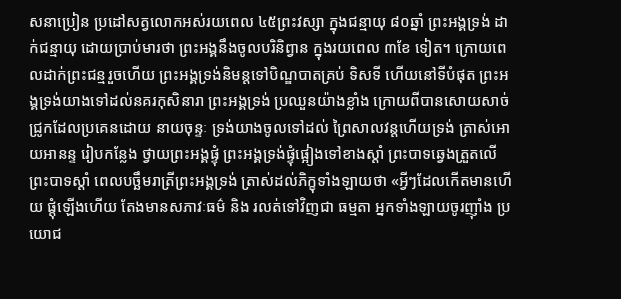សនាប្រៀន ប្រដៅសត្វលោកអស់រយពេល ៤៥ព្រះវស្សា ក្នុងជន្មាយុ ៨០ឆ្នាំ ព្រះអង្គទ្រង់ ដាក់ជន្មាយុ ដោយប្រាប់មារថា ព្រះអង្គនឹងចូលបរិនិព្វាន ក្នុងរយពេល ៣ខែ ទៀត។ ក្រោយពេលដាក់ព្រះជន្មរួចហើយ ព្រះអង្គទ្រង់និមន្តទៅបិណ្ឌបាតគ្រប់ ទិសទី ហើយនៅទីបំផុត ព្រះអង្គទ្រង់យាងទៅដល់នគរកុសិនារា ព្រះអង្គទ្រង់ ប្រឈួនយ៉ាងខ្លាំង ក្រោយពីបានសោយសាច់ជ្រូកដែលប្រគេនដោយ នាយចុន្ទៈ ទ្រង់យាងចូលទៅដល់ ព្រៃសាលវន្តហើយទ្រង់ ត្រាស់អោយអានន្ទ រៀបកន្លែង ថ្វាយព្រះអង្គផ្ទុំ ព្រះអង្គទ្រង់ផ្ទុំផ្អៀងទៅខាងស្តាំ ព្រះបាទឆ្វេងត្រួតលើព្រះបាទស្តាំ ពេលបច្ឆឹមរាត្រីព្រះអង្គទ្រង់ ត្រាស់ដល់ភិក្ខុទាំងឡាយថា «អ្វីៗដែលកើតមានហើយ ផ្តុំឡើងហើយ តែងមានសភាវៈធម៌ និង រលត់ទៅវិញជា ធម្មតា អ្នកទាំងឡាយចូរញ៉ាំង ប្រយោជ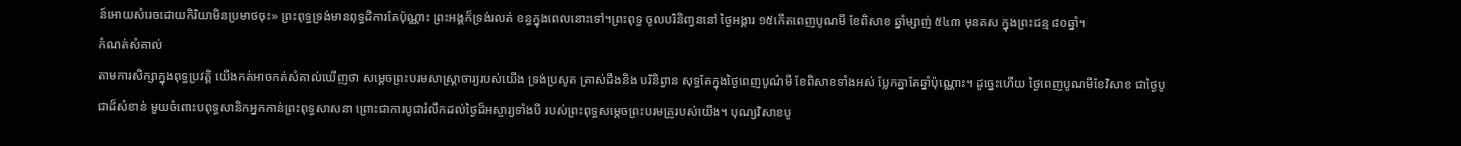ន៍អោយសំរេចដោយកិរិយាមិនប្រមាថចុះ» ព្រះពុទ្ធទ្រង់មានពុទ្ធដិការតែប៉ុណ្ណាះ ព្រះអង្គក៏ទ្រង់រលត់ ខន្ធក្នុងពេលនោះទៅ។ព្រះពុទ្ធ ចូលបរិនិពា្វននៅ ថ្ងៃអង្គារ ១៥កើតពេញបូណមី ខែពិសាខ ឆ្នាំម្សាញ់ ៥៤៣ មុនគស ក្នុងព្រះជន្ម ៨០ឆ្នាំ។
កំណត់សំគាល់
តាមការសិក្សាក្នុងពុទ្ធប្រវត្ដិ យើងកត់អាចកត់សំគាល់ឃើញថា សម្ដេចព្រះបរមសាស្ដ្រាចារ្យរបស់យើង ទ្រង់ប្រសូត ត្រាស់ដឹងនិង បរិនិព្វាន សុទ្ធតែក្នុងថ្ងៃពេញបូណ៌មី ខែពិសាខទាំងអស់ ប្លែកគ្នាតែឆ្នាំប៉ុណ្ណោះ។ ដូច្នេះហើយ ថ្ងៃពេញបូណមីខែវិសាខ ជាថ្ងៃបូជាដ៏សំខាន់ មួយចំពោះបពុទ្ធសានិកអ្នកកាន់ព្រះពុទ្ធសាសនា ព្រោះជាការបូជារំលឹកដល់ថ្ងៃដ៏អស្ចារ្យទាំងបី របស់ព្រះពុទ្ធសម្ដេចព្រះបរមគ្រូរបស់យើង។ បុណ្យវិសាខបូ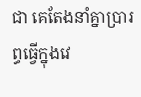ជា គេតែងនាំគ្នាប្រារព្ធធ្វើក្នុងវេ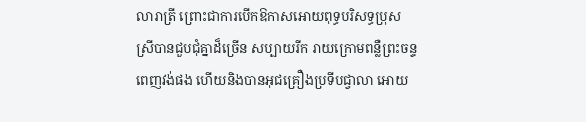លារាត្រី ព្រោះជាការបើកឱកាសអោយពុទ្ធបរិសទ្ធប្រុស ស្រីបានជួបជុំគ្នាដ៏ច្រើន សប្បាយរីក រាយក្រោមពន្លឺព្រះចន្ទពេញវង់ផង ហើយនិងបានអុជគ្រឿងប្រទីបជ្វាលា អោយ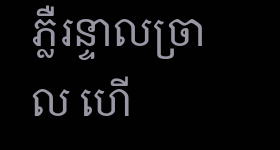ភ្លឺរន្ទាលច្រាល ហើ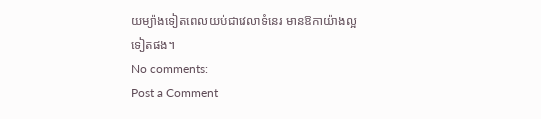យម្យ៉ាងទៀតពេលយប់ជាវេលាទំនេរ មានឱកាយ៉ាងល្អទៀតផង។
No comments:
Post a Comment